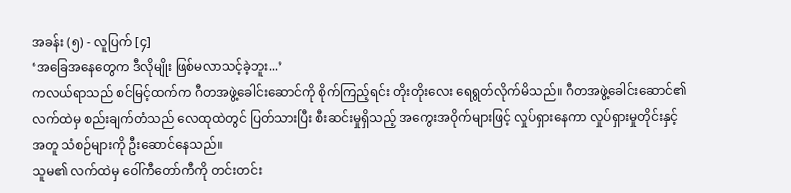အခန်း (၅) - လူပြက် [၄]
‘အခြေအနေတွေက ဒီလိုမျိုး ဖြစ်မလာသင့်ခဲ့ဘူး...’
ကလယ်ရာသည် စင်မြင့်ထက်က ဂီတအဖွဲ့ခေါင်းဆောင်ကို စိုက်ကြည့်ရင်း တိုးတိုးလေး ရေရွတ်လိုက်မိသည်။ ဂီတအဖွဲ့ခေါင်းဆောင်၏ လက်ထဲမှ စည်းချက်တံသည် လေထုထဲတွင် ပြတ်သားပြီး စီးဆင်းမှုရှိသည့် အကွေးအဝိုက်များဖြင့် လှုပ်ရှားနေကာ လှုပ်ရှားမှုတိုင်းနှင့်အတူ သံစဉ်များကို ဦးဆောင်နေသည်။
သူမ၏ လက်ထဲမှ ဝေါ်ကီတော်ကီကို တင်းတင်း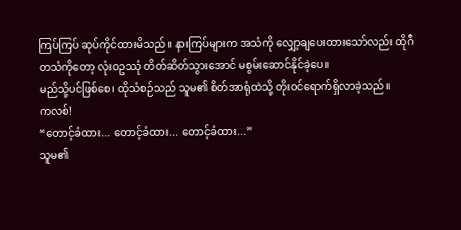ကြပ်ကြပ် ဆုပ်ကိုင်ထားမိသည်။ နားကြပ်များက အသံကို လျှော့ချပေးထားသော်လည်း ထိုဂီတသံကိုတော့ လုံးဝဥဿုံ တိတ်ဆိတ်သွားအောင် မစွမ်းဆောင်နိုင်ခဲ့ပေ။
မည်သို့ပင်ဖြစ်စေ၊ ထိုသံစဉ်သည် သူမ၏ စိတ်အာရုံထဲသို့ တိုးဝင်ရောက်ရှိလာခဲ့သည်။
ကလစ်!
“တောင့်ခံထား... တောင့်ခံထား... တောင့်ခံထား...”
သူမ၏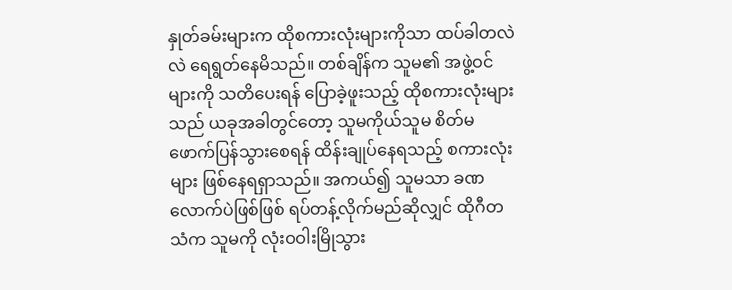နှုတ်ခမ်းများက ထိုစကားလုံးများကိုသာ ထပ်ခါတလဲလဲ ရေရွတ်နေမိသည်။ တစ်ချိန်က သူမ၏ အဖွဲ့ဝင်များကို သတိပေးရန် ပြောခဲ့ဖူးသည့် ထိုစကားလုံးများသည် ယခုအခါတွင်တော့ သူမကိုယ်သူမ စိတ်မဖောက်ပြန်သွားစေရန် ထိန်းချုပ်နေရသည့် စကားလုံးများ ဖြစ်နေရရှာသည်။ အကယ်၍ သူမသာ ခဏလောက်ပဲဖြစ်ဖြစ် ရပ်တန့်လိုက်မည်ဆိုလျှင် ထိုဂီတသံက သူမကို လုံးဝဝါးမြိုသွား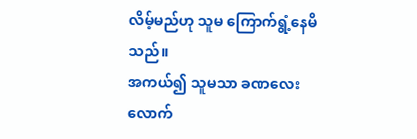လိမ့်မည်ဟု သူမ ကြောက်ရွံ့နေမိသည်။
အကယ်၍ သူမသာ ခဏလေးလောက်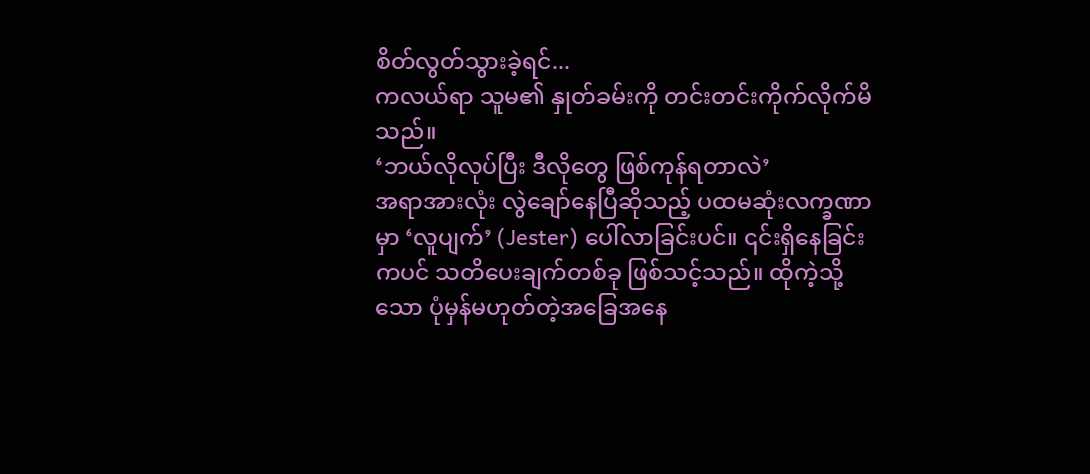စိတ်လွတ်သွားခဲ့ရင်...
ကလယ်ရာ သူမ၏ နှုတ်ခမ်းကို တင်းတင်းကိုက်လိုက်မိသည်။
‘ဘယ်လိုလုပ်ပြီး ဒီလိုတွေ ဖြစ်ကုန်ရတာလဲ’
အရာအားလုံး လွဲချော်နေပြီဆိုသည့် ပထမဆုံးလက္ခဏာမှာ ‘လူပျက်’ (Jester) ပေါ်လာခြင်းပင်။ ၎င်းရှိနေခြင်းကပင် သတိပေးချက်တစ်ခု ဖြစ်သင့်သည်။ ထိုကဲ့သို့သော ပုံမှန်မဟုတ်တဲ့အခြေအနေ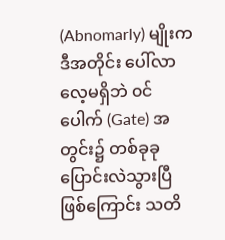(Abnomarly) မျိုးက ဒီအတိုင်း ပေါ်လာလေ့မရှိဘဲ ၀င်ပေါက် (Gate) အတွင်း၌ တစ်ခုခု ပြောင်းလဲသွားပြီဖြစ်ကြောင်း သတိ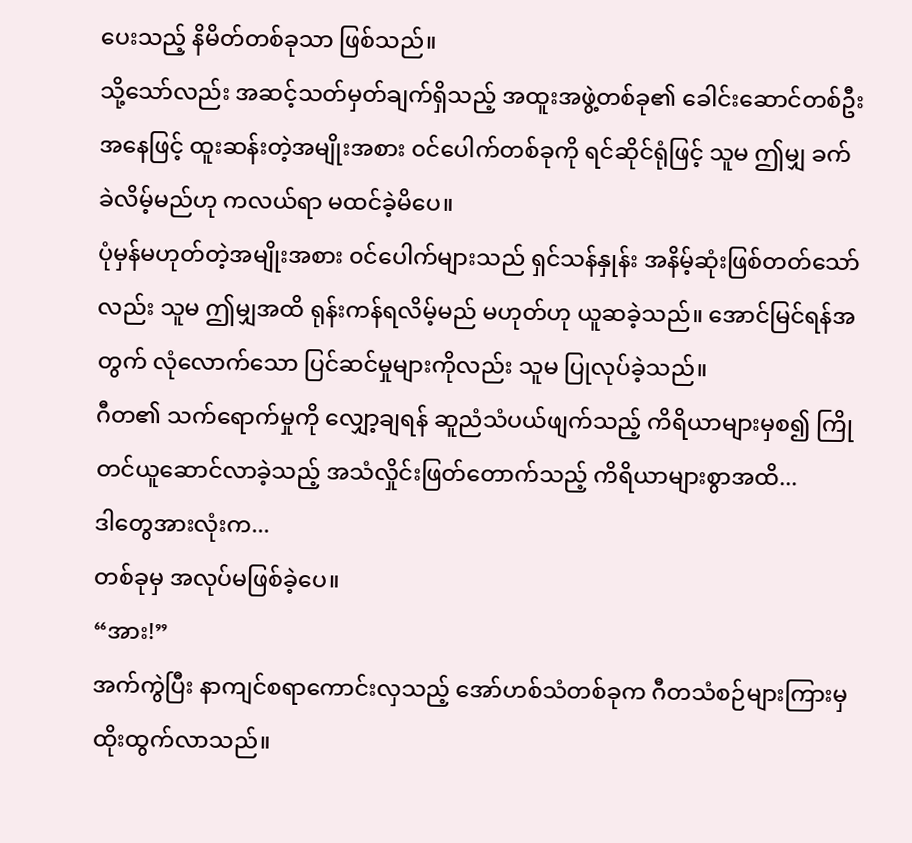ပေးသည့် နိမိတ်တစ်ခုသာ ဖြစ်သည်။
သို့သော်လည်း အဆင့်သတ်မှတ်ချက်ရှိသည့် အထူးအဖွဲ့တစ်ခု၏ ခေါင်းဆောင်တစ်ဦးအနေဖြင့် ထူးဆန်းတဲ့အမျိုးအစား ၀င်ပေါက်တစ်ခုကို ရင်ဆိုင်ရုံဖြင့် သူမ ဤမျှ ခက်ခဲလိမ့်မည်ဟု ကလယ်ရာ မထင်ခဲ့မိပေ။
ပုံမှန်မဟုတ်တဲ့အမျိုးအစား ၀င်ပေါက်များသည် ရှင်သန်နှုန်း အနိမ့်ဆုံးဖြစ်တတ်သော်လည်း သူမ ဤမျှအထိ ရုန်းကန်ရလိမ့်မည် မဟုတ်ဟု ယူဆခဲ့သည်။ အောင်မြင်ရန်အတွက် လုံလောက်သော ပြင်ဆင်မှုများကိုလည်း သူမ ပြုလုပ်ခဲ့သည်။
ဂီတ၏ သက်ရောက်မှုကို လျှော့ချရန် ဆူညံသံပယ်ဖျက်သည့် ကိရိယာများမှစ၍ ကြိုတင်ယူဆောင်လာခဲ့သည့် အသံလှိုင်းဖြတ်တောက်သည့် ကိရိယာများစွာအထိ...
ဒါတွေအားလုံးက...
တစ်ခုမှ အလုပ်မဖြစ်ခဲ့ပေ။
“အား!”
အက်ကွဲပြီး နာကျင်စရာကောင်းလှသည့် အော်ဟစ်သံတစ်ခုက ဂီတသံစဉ်များကြားမှ ထိုးထွက်လာသည်။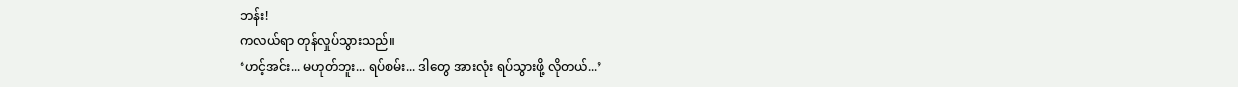ဘန်း!
ကလယ်ရာ တုန်လှုပ်သွားသည်။
‘ဟင့်အင်း... မဟုတ်ဘူး... ရပ်စမ်း... ဒါတွေ အားလုံး ရပ်သွားဖို့ လိုတယ်...’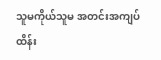သူမကိုယ်သူမ အတင်းအကျပ် ထိန်း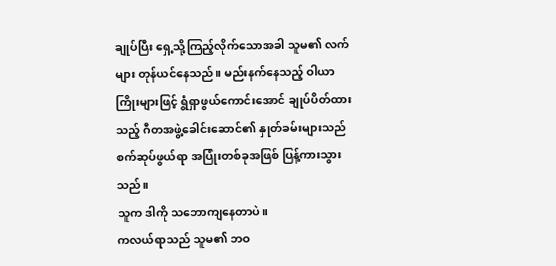ချုပ်ပြီး ရှေ့သို့ကြည့်လိုက်သောအခါ သူမ၏ လက်များ တုန်ယင်နေသည်။ မည်းနက်နေသည့် ဝါယာကြိုးများဖြင့် ရွံရှာဖွယ်ကောင်းအောင် ချုပ်ပိတ်ထားသည့် ဂီတအဖွဲ့ခေါင်းဆောင်၏ နှုတ်ခမ်းများသည် စက်ဆုပ်ဖွယ်ရာ အပြုံးတစ်ခုအဖြစ် ပြန့်ကားသွားသည်။
သူက ဒါကို သဘောကျနေတာပဲ။
ကလယ်ရာသည် သူမ၏ ဘဝ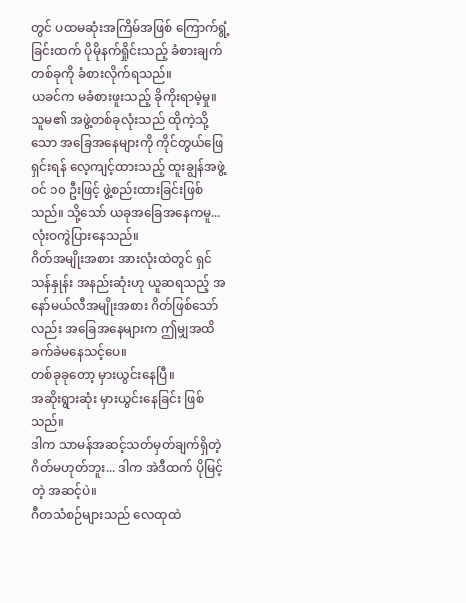တွင် ပထမဆုံးအကြိမ်အဖြစ် ကြောက်ရွံ့ခြင်းထက် ပိုမိုနက်ရှိုင်းသည့် ခံစားချက်တစ်ခုကို ခံစားလိုက်ရသည်။
ယခင်က မခံစားဖူးသည့် ခိုကိုးရာမဲ့မှု။
သူမ၏ အဖွဲ့တစ်ခုလုံးသည် ထိုကဲ့သို့သော အခြေအနေများကို ကိုင်တွယ်ဖြေရှင်းရန် လေ့ကျင့်ထားသည့် ထူးချွန်အဖွဲ့ဝင် ၁၀ ဦးဖြင့် ဖွဲ့စည်းထားခြင်းဖြစ်သည်။ သို့သော် ယခုအခြေအနေကမူ... လုံးဝကွဲပြားနေသည်။
ဂိတ်အမျိုးအစား အားလုံးထဲတွင် ရှင်သန်နှုန်း အနည်းဆုံးဟု ယူဆရသည့် အနော်မယ်လီအမျိုးအစား ဂိတ်ဖြစ်သော်လည်း အခြေအနေများက ဤမျှအထိ ခက်ခဲမနေသင့်ပေ။
တစ်ခုခုတော့ မှားယွင်းနေပြီ။
အဆိုးရွားဆုံး မှားယွင်းနေခြင်း ဖြစ်သည်။
ဒါက သာမန်အဆင့်သတ်မှတ်ချက်ရှိတဲ့ ဂိတ်မဟုတ်ဘူး... ဒါက အဲဒီထက် ပိုမြင့်တဲ့ အဆင့်ပဲ။
ဂီတသံစဉ်များသည် လေထုထဲ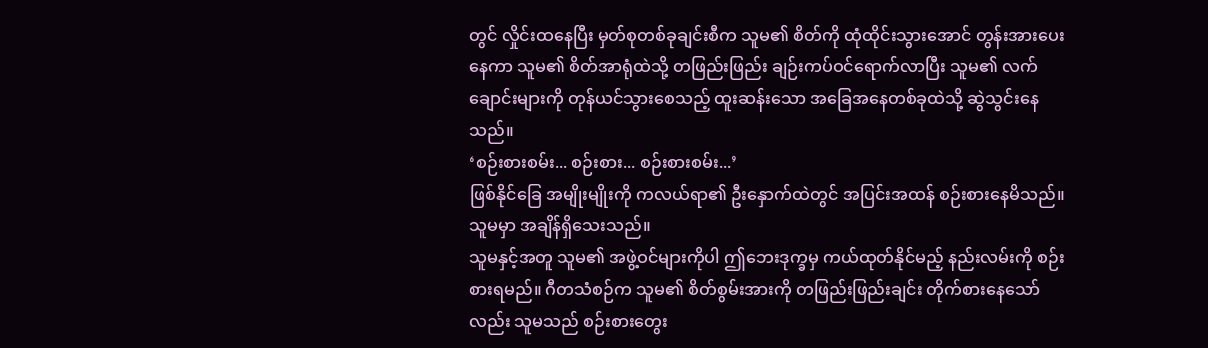တွင် လှိုင်းထနေပြီး မှတ်စုတစ်ခုချင်းစီက သူမ၏ စိတ်ကို ထုံထိုင်းသွားအောင် တွန်းအားပေးနေကာ သူမ၏ စိတ်အာရုံထဲသို့ တဖြည်းဖြည်း ချဉ်းကပ်ဝင်ရောက်လာပြီး သူမ၏ လက်ချောင်းများကို တုန်ယင်သွားစေသည့် ထူးဆန်းသော အခြေအနေတစ်ခုထဲသို့ ဆွဲသွင်းနေသည်။
‘စဉ်းစားစမ်း... စဉ်းစား... စဉ်းစားစမ်း...’
ဖြစ်နိုင်ခြေ အမျိုးမျိုးကို ကလယ်ရာ၏ ဦးနှောက်ထဲတွင် အပြင်းအထန် စဉ်းစားနေမိသည်။
သူမမှာ အချိန်ရှိသေးသည်။
သူမနှင့်အတူ သူမ၏ အဖွဲ့ဝင်များကိုပါ ဤဘေးဒုက္ခမှ ကယ်ထုတ်နိုင်မည့် နည်းလမ်းကို စဉ်းစားရမည်။ ဂီတသံစဉ်က သူမ၏ စိတ်စွမ်းအားကို တဖြည်းဖြည်းချင်း တိုက်စားနေသော်လည်း သူမသည် စဉ်းစားတွေး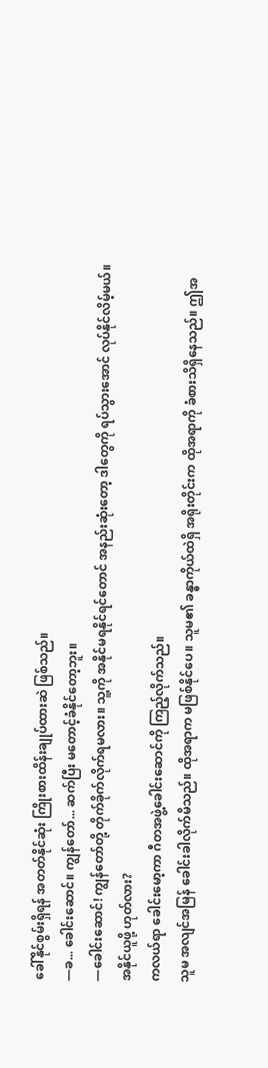ခေါ်နိုင်စွမ်းရှိရန် အတတ်နိုင်ဆုံး ကြိုးစားထိန်းချုပ်ထားဆဲ ဖြစ်သည်။
—ခ... ခေါင်းဆောင်။ ကျွန်တော်... ဆက်ပြီး မတောင့်ခံနိုင်တော့ဘူး။
—ခေါင်းဆောင်! ကျွန်တော်တို့ တိုက်ခိုက်လိုက်ရမလား။ သူ့ကို အနိုင်မရနိုင်ရင်တောင် အနည်းဆုံးတော့ ဒါတွေကို ရပ်သွားအောင် လုပ်နိုင်လိမ့်မယ်။
အနိုင်ယူဖို့ ဟုတ်လား?
ကလယ်ရာ ခေါင်းမော့ကာ ဂီတအဖွဲ့ခေါင်းဆောင်ကို ကြည့်လိုက်သည်။
သူမ အလျင်အမြန် ခေါင်းခါလိုက်မိသည်။ ထိုအရာက မဖြစ်နိုင်ပေ။ သူမ၏ ခန္ဓာကိုယ်ထဲရှိ အရိုးတိုင်းက ထိုအရာကို ခံစားသိရှိနေသည်။ ဤအ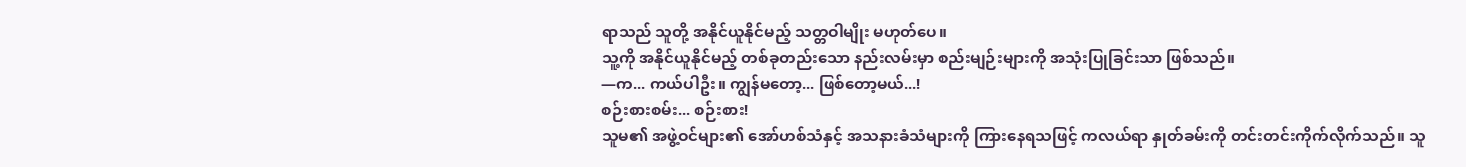ရာသည် သူတို့ အနိုင်ယူနိုင်မည့် သတ္တဝါမျိုး မဟုတ်ပေ။
သူ့ကို အနိုင်ယူနိုင်မည့် တစ်ခုတည်းသော နည်းလမ်းမှာ စည်းမျဉ်းများကို အသုံးပြုခြင်းသာ ဖြစ်သည်။
—က... ကယ်ပါဦး။ ကျွန်မတော့... ဖြစ်တော့မယ်...!
စဉ်းစားစမ်း... စဉ်းစား!
သူမ၏ အဖွဲ့ဝင်များ၏ အော်ဟစ်သံနှင့် အသနားခံသံများကို ကြားနေရသဖြင့် ကလယ်ရာ နှုတ်ခမ်းကို တင်းတင်းကိုက်လိုက်သည်။ သူ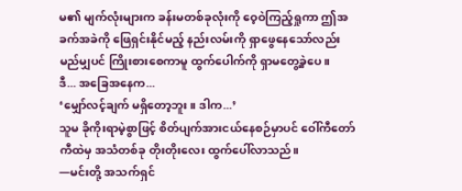မ၏ မျက်လုံးများက ခန်းမတစ်ခုလုံးကို ဝေ့ဝဲကြည့်ရှုကာ ဤအခက်အခဲကို ဖြေရှင်းနိုင်မည့် နည်းလမ်းကို ရှာဖွေနေသော်လည်း မည်မျှပင် ကြိုးစားစေကာမူ ထွက်ပေါက်ကို ရှာမတွေ့ခဲ့ပေ။
ဒီ... အခြေအနေက...
‘မျှော်လင့်ချက် မရှိတော့ဘူး။ ဒါက...’
သူမ ခိုကိုးရာမဲ့စွာဖြင့် စိတ်ပျက်အားငယ်နေစဉ်မှာပင် ဝေါ်ကီတော်ကီထဲမှ အသံတစ်ခု တိုးတိုးလေး ထွက်ပေါ်လာသည်။
—မင်းတို့ အသက်ရှင်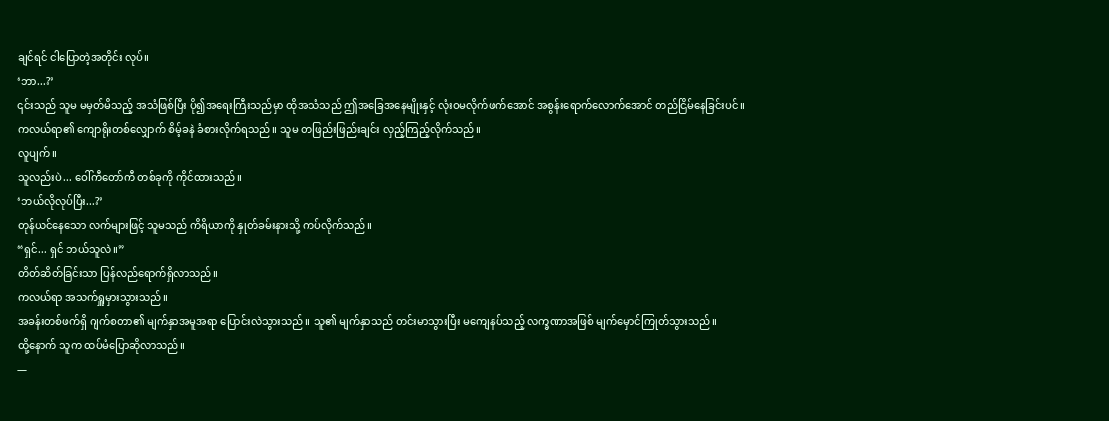ချင်ရင် ငါပြောတဲ့အတိုင်း လုပ်။
‘ဘာ...?’
၎င်းသည် သူမ မမှတ်မိသည့် အသံဖြစ်ပြီး ပို၍အရေးကြီးသည်မှာ ထိုအသံသည် ဤအခြေအနေမျိုးနှင့် လုံးဝမလိုက်ဖက်အောင် အစွန်းရောက်လောက်အောင် တည်ငြိမ်နေခြင်းပင်။
ကလယ်ရာ၏ ကျောရိုးတစ်လျှောက် စိမ့်ခနဲ ခံစားလိုက်ရသည်။ သူမ တဖြည်းဖြည်းချင်း လှည့်ကြည့်လိုက်သည်။
လူပျက်။
သူလည်းပဲ... ဝေါ်ကီတော်ကီ တစ်ခုကို ကိုင်ထားသည်။
‘ဘယ်လိုလုပ်ပြီး...?’
တုန်ယင်နေသော လက်များဖြင့် သူမသည် ကိရိယာကို နှုတ်ခမ်းနားသို့ ကပ်လိုက်သည်။
“ရှင်... ရှင် ဘယ်သူလဲ။”
တိတ်ဆိတ်ခြင်းသာ ပြန်လည်ရောက်ရှိလာသည်။
ကလယ်ရာ အသက်ရှူမှားသွားသည်။
အခန်းတစ်ဖက်ရှိ ဂျက်စတာ၏ မျက်နှာအမူအရာ ပြောင်းလဲသွားသည်။ သူ၏ မျက်နှာသည် တင်းမာသွားပြီး မကျေနပ်သည့် လက္ခဏာအဖြစ် မျက်မှောင်ကြုတ်သွားသည်။
ထို့နောက် သူက ထပ်မံပြောဆိုလာသည်။
—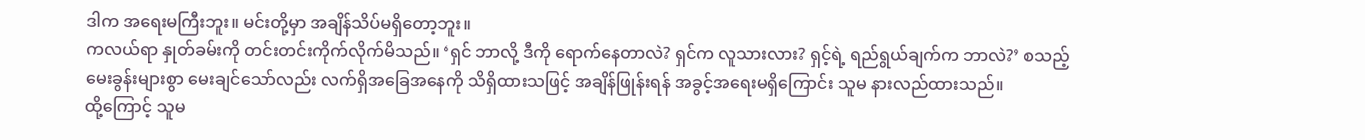ဒါက အရေးမကြီးဘူး။ မင်းတို့မှာ အချိန်သိပ်မရှိတော့ဘူး။
ကလယ်ရာ နှုတ်ခမ်းကို တင်းတင်းကိုက်လိုက်မိသည်။ ‘ရှင် ဘာလို့ ဒီကို ရောက်နေတာလဲ? ရှင်က လူသားလား? ရှင့်ရဲ့ ရည်ရွယ်ချက်က ဘာလဲ?’ စသည့် မေးခွန်းများစွာ မေးချင်သော်လည်း လက်ရှိအခြေအနေကို သိရှိထားသဖြင့် အချိန်ဖြုန်းရန် အခွင့်အရေးမရှိကြောင်း သူမ နားလည်ထားသည်။
ထို့ကြောင့် သူမ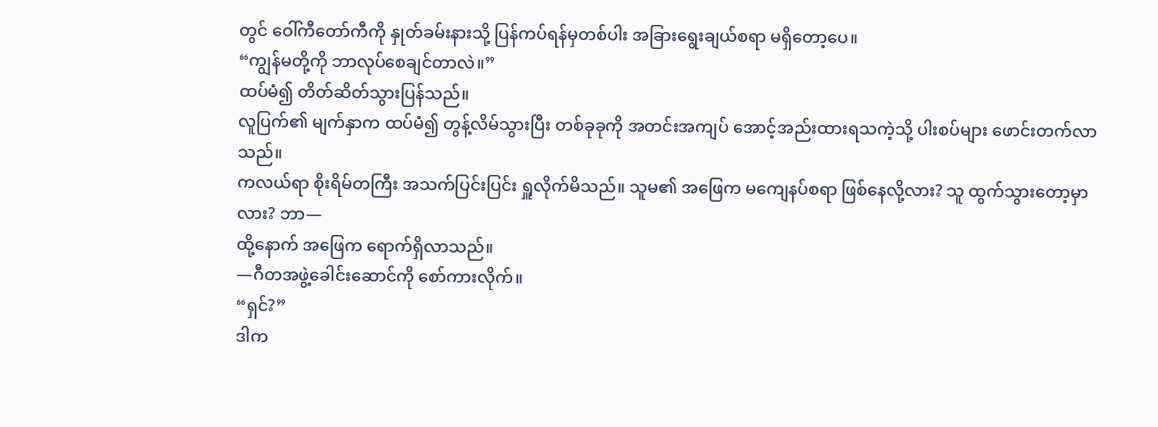တွင် ဝေါ်ကီတော်ကီကို နှုတ်ခမ်းနားသို့ ပြန်ကပ်ရန်မှတစ်ပါး အခြားရွေးချယ်စရာ မရှိတော့ပေ။
“ကျွန်မတို့ကို ဘာလုပ်စေချင်တာလဲ။”
ထပ်မံ၍ တိတ်ဆိတ်သွားပြန်သည်။
လူပြက်၏ မျက်နှာက ထပ်မံ၍ တွန့်လိမ်သွားပြီး တစ်ခုခုကို အတင်းအကျပ် အောင့်အည်းထားရသကဲ့သို့ ပါးစပ်များ ဖောင်းတက်လာသည်။
ကလယ်ရာ စိုးရိမ်တကြီး အသက်ပြင်းပြင်း ရှူလိုက်မိသည်။ သူမ၏ အဖြေက မကျေနပ်စရာ ဖြစ်နေလို့လား? သူ ထွက်သွားတော့မှာလား? ဘာ—
ထို့နောက် အဖြေက ရောက်ရှိလာသည်။
—ဂီတအဖွဲ့ခေါင်းဆောင်ကို စော်ကားလိုက်။
“ရှင်?”
ဒါက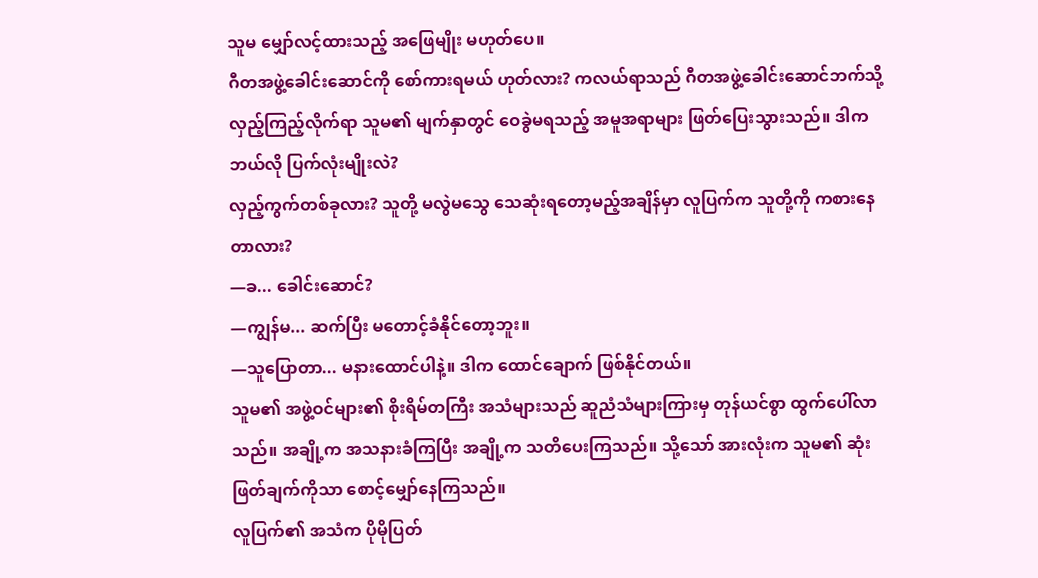သူမ မျှော်လင့်ထားသည့် အဖြေမျိုး မဟုတ်ပေ။
ဂီတအဖွဲ့ခေါင်းဆောင်ကို စော်ကားရမယ် ဟုတ်လား? ကလယ်ရာသည် ဂီတအဖွဲ့ခေါင်းဆောင်ဘက်သို့ လှည့်ကြည့်လိုက်ရာ သူမ၏ မျက်နှာတွင် ဝေခွဲမရသည့် အမူအရာများ ဖြတ်ပြေးသွားသည်။ ဒါက ဘယ်လို ပြက်လုံးမျိုးလဲ?
လှည့်ကွက်တစ်ခုလား? သူတို့ မလွဲမသွေ သေဆုံးရတော့မည့်အချိန်မှာ လူပြက်က သူတို့ကို ကစားနေတာလား?
—ခ... ခေါင်းဆောင်?
—ကျွန်မ... ဆက်ပြီး မတောင့်ခံနိုင်တော့ဘူး။
—သူပြောတာ... မနားထောင်ပါနဲ့။ ဒါက ထောင်ချောက် ဖြစ်နိုင်တယ်။
သူမ၏ အဖွဲ့ဝင်များ၏ စိုးရိမ်တကြီး အသံများသည် ဆူညံသံများကြားမှ တုန်ယင်စွာ ထွက်ပေါ်လာသည်။ အချို့က အသနားခံကြပြီး အချို့က သတိပေးကြသည်။ သို့သော် အားလုံးက သူမ၏ ဆုံးဖြတ်ချက်ကိုသာ စောင့်မျှော်နေကြသည်။
လူပြက်၏ အသံက ပိုမိုပြတ်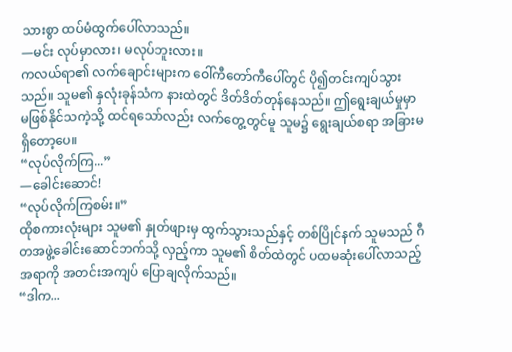သားစွာ ထပ်မံထွက်ပေါ်လာသည်။
—မင်း လုပ်မှာလား၊ မလုပ်ဘူးလား။
ကလယ်ရာ၏ လက်ချောင်းများက ဝေါ်ကီတော်ကီပေါ်တွင် ပို၍တင်းကျပ်သွားသည်။ သူမ၏ နှလုံးခုန်သံက နားထဲတွင် ဒိတ်ဒိတ်တုန်နေသည်။ ဤရွေးချယ်မှုမှာ မဖြစ်နိုင်သကဲ့သို့ ထင်ရသော်လည်း လက်တွေ့တွင်မူ သူမ၌ ရွေးချယ်စရာ အခြားမရှိတော့ပေ။
“လုပ်လိုက်ကြ...”
—ခေါင်းဆောင်!
“လုပ်လိုက်ကြစမ်း။”
ထိုစကားလုံးများ သူမ၏ နှုတ်ဖျားမှ ထွက်သွားသည်နှင့် တစ်ပြိုင်နက် သူမသည် ဂီတအဖွဲ့ခေါင်းဆောင်ဘက်သို့ လှည့်ကာ သူမ၏ စိတ်ထဲတွင် ပထမဆုံးပေါ်လာသည့် အရာကို အတင်းအကျပ် ပြောချလိုက်သည်။
“ဒါက...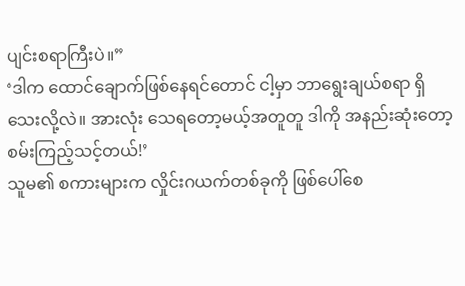ပျင်းစရာကြီးပဲ။”
‘ဒါက ထောင်ချောက်ဖြစ်နေရင်တောင် ငါ့မှာ ဘာရွေးချယ်စရာ ရှိသေးလို့လဲ။ အားလုံး သေရတော့မယ့်အတူတူ ဒါကို အနည်းဆုံးတော့ စမ်းကြည့်သင့်တယ်!’
သူမ၏ စကားများက လှိုင်းဂယက်တစ်ခုကို ဖြစ်ပေါ်စေ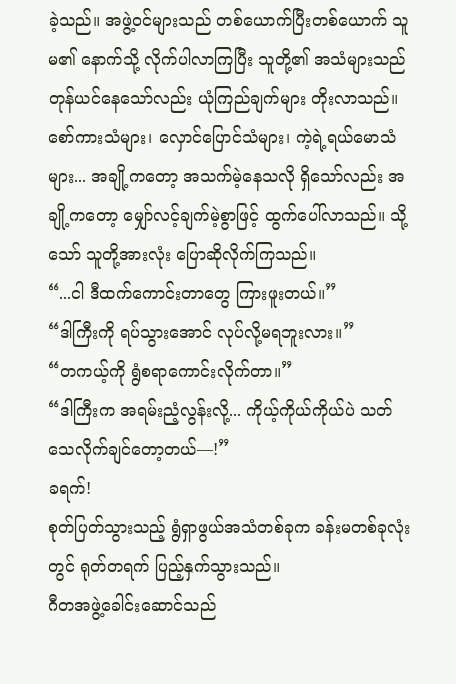ခဲ့သည်။ အဖွဲ့ဝင်များသည် တစ်ယောက်ပြီးတစ်ယောက် သူမ၏ နောက်သို့ လိုက်ပါလာကြပြီး သူတို့၏ အသံများသည် တုန်ယင်နေသော်လည်း ယုံကြည်ချက်များ တိုးလာသည်။ စော်ကားသံများ၊ လှောင်ပြောင်သံများ၊ ကဲ့ရဲ့ရယ်မောသံများ... အချို့ကတော့ အသက်မဲ့နေသလို ရှိသော်လည်း အချို့ကတော့ မျှော်လင့်ချက်မဲ့စွာဖြင့် ထွက်ပေါ်လာသည်။ သို့သော် သူတို့အားလုံး ပြောဆိုလိုက်ကြသည်။
“...ငါ ဒီထက်ကောင်းတာတွေ ကြားဖူးတယ်။”
“ဒါကြီးကို ရပ်သွားအောင် လုပ်လို့မရဘူးလား။”
“တကယ့်ကို ရွံစရာကောင်းလိုက်တာ။”
“ဒါကြီးက အရမ်းညံ့လွန်းလို့... ကိုယ့်ကိုယ်ကိုယ်ပဲ သတ်သေလိုက်ချင်တော့တယ်—!”
ခရက်!
စုတ်ပြတ်သွားသည့် ရွံရှာဖွယ်အသံတစ်ခုက ခန်းမတစ်ခုလုံးတွင် ရုတ်တရက် ပြည့်နှက်သွားသည်။
ဂီတအဖွဲ့ခေါင်းဆောင်သည်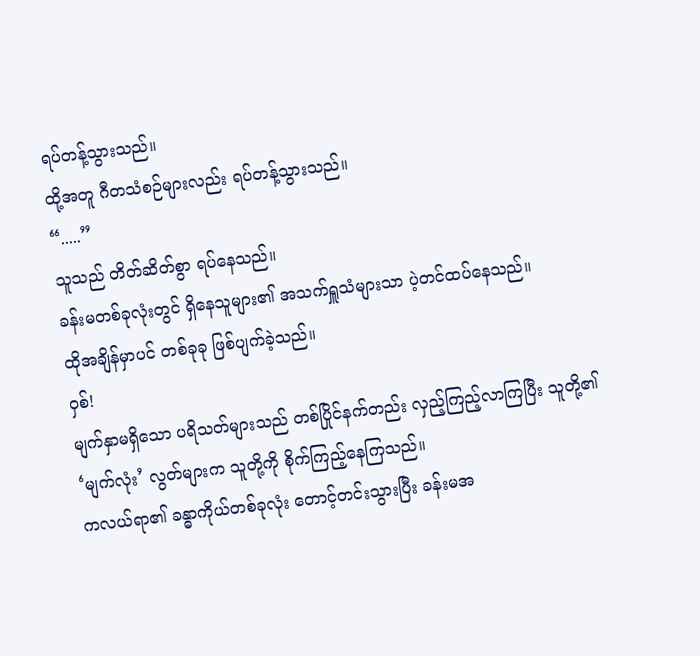ရပ်တန့်သွားသည်။
ထို့အတူ ဂီတသံစဉ်များလည်း ရပ်တန့်သွားသည်။
“.....”
သူသည် တိတ်ဆိတ်စွာ ရပ်နေသည်။
ခန်းမတစ်ခုလုံးတွင် ရှိနေသူများ၏ အသက်ရှူသံများသာ ပဲ့တင်ထပ်နေသည်။
ထိုအချိန်မှာပင် တစ်ခုခု ဖြစ်ပျက်ခဲ့သည်။
ဝှစ်!
မျက်နှာမရှိသော ပရိသတ်များသည် တစ်ပြိုင်နက်တည်း လှည့်ကြည့်လာကြပြီး သူတို့၏ ‘မျက်လုံး’ လွတ်များက သူတို့ကို စိုက်ကြည့်နေကြသည်။
ကလယ်ရာ၏ ခန္ဓာကိုယ်တစ်ခုလုံး တောင့်တင်းသွားပြီး ခန်းမအ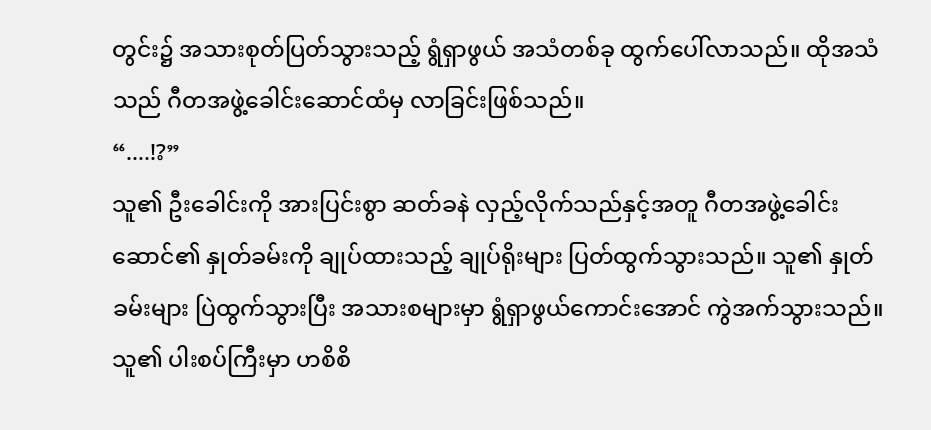တွင်း၌ အသားစုတ်ပြတ်သွားသည့် ရွံရှာဖွယ် အသံတစ်ခု ထွက်ပေါ်လာသည်။ ထိုအသံသည် ဂီတအဖွဲ့ခေါင်းဆောင်ထံမှ လာခြင်းဖြစ်သည်။
“....!?”
သူ၏ ဦးခေါင်းကို အားပြင်းစွာ ဆတ်ခနဲ လှည့်လိုက်သည်နှင့်အတူ ဂီတအဖွဲ့ခေါင်းဆောင်၏ နှုတ်ခမ်းကို ချုပ်ထားသည့် ချုပ်ရိုးများ ပြတ်ထွက်သွားသည်။ သူ၏ နှုတ်ခမ်းများ ပြဲထွက်သွားပြီး အသားစများမှာ ရွံရှာဖွယ်ကောင်းအောင် ကွဲအက်သွားသည်။
သူ၏ ပါးစပ်ကြီးမှာ ဟစိစိ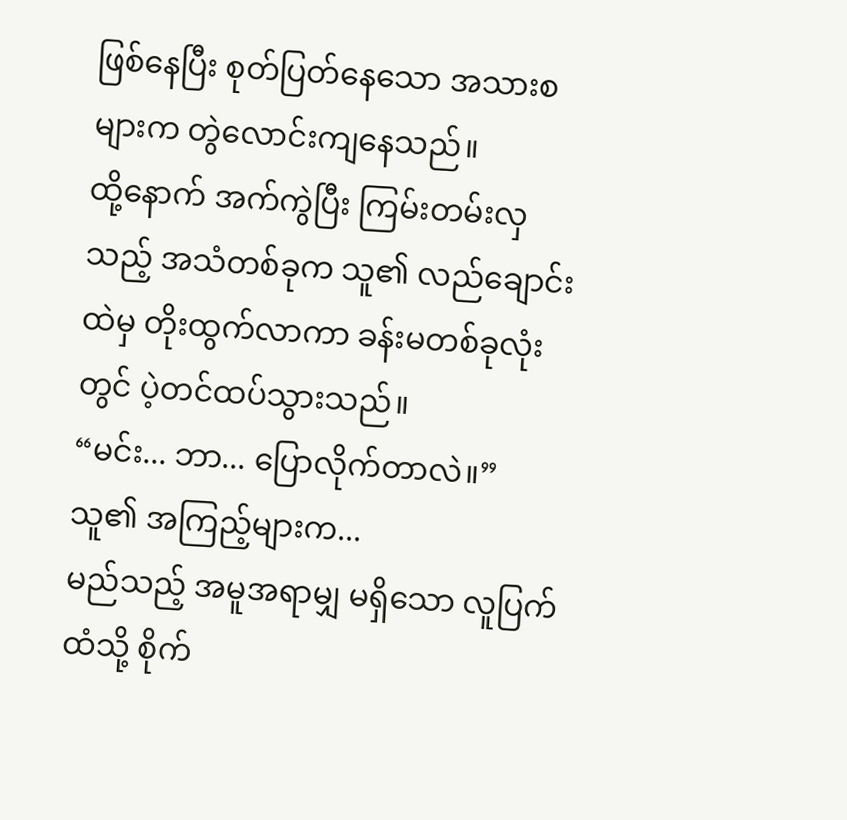ဖြစ်နေပြီး စုတ်ပြတ်နေသော အသားစများက တွဲလောင်းကျနေသည်။
ထို့နောက် အက်ကွဲပြီး ကြမ်းတမ်းလှသည့် အသံတစ်ခုက သူ၏ လည်ချောင်းထဲမှ တိုးထွက်လာကာ ခန်းမတစ်ခုလုံးတွင် ပဲ့တင်ထပ်သွားသည်။
“မင်း... ဘာ... ပြောလိုက်တာလဲ။”
သူ၏ အကြည့်များက...
မည်သည့် အမူအရာမျှ မရှိသော လူပြက်ထံသို့ စိုက်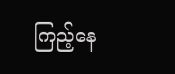ကြည့်နေ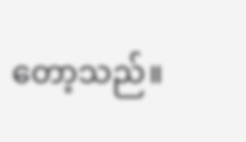တော့သည်။